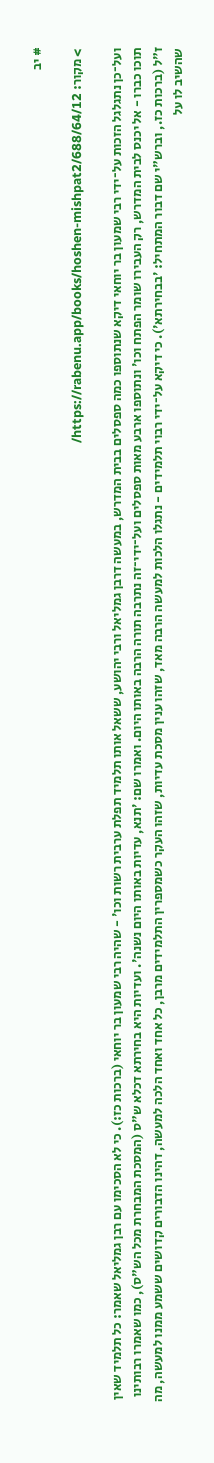# יב

> מקור: https://rabenu.app/books/hoshen-mishpat2/688/64/12/

ועל־כן נתגלגל הזכות על־ידי רבי שמעון בר יוחאי דיקא שנתוספו כמה ספסלים בבית המדרש, במעשה דרבן גמליאל ורבי יהושע, ששאל אותו תלמיד תפלת ערבית רשות וכו' - שהיה רבי שמעון בר יוחאי (ברכות כז:). כי לא הסכימו עם רבן גמליאל שאמר: כל תלמיד שאין תוכו כברו - אל יכנס לבית המדרש, רק העבירו שומר הפתח וכו' ונתוספו ארבע מאות ספסלים ועל־ידי־זה נתרבה תורה הרבה באותו היום. ואמרו שם: 'תנא, עדיות באותו היום נשנה'. ועדיות היא בחירתא דכלא ש"ס (המסכת המבחרת מכל הש"ס), כמו שאמרו רבותינו ז"ל (ברכות כז., וברש"י שם דבור המתחיל: 'בבחירתא'). כי דיקא על־ידי רבוי תלמידים - נתגלו הלכות למעשה הרבה מאד, שזהו ענין מסכת עדיות, שזהו העקר כשמספרין התלמידים מרבן, כל אחד ואחד הלכה למעשה, דהינו הדבורים קדושים ששמע ממנו למעשה, מה שהשיב לו על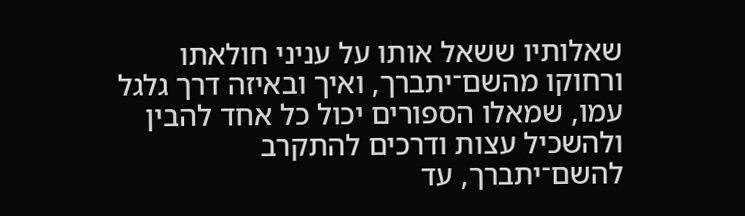שאלותיו ששאל אותו על עניני חולאתו ורחוקו מהשם־יתברך, ואיך ובאיזה דרך גלגל עמו, שמאלו הספורים יכול כל אחד להבין ולהשכיל עצות ודרכים להתקרב להשם־יתברך, עד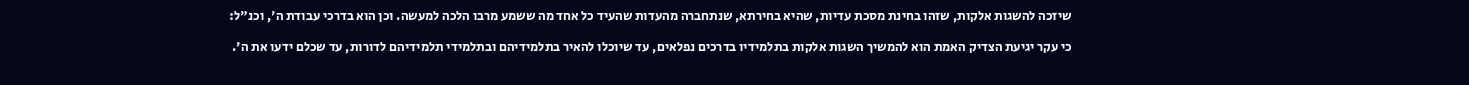שיזכה להשגות אלקות, שזהו בחינת מסכת עדיות, שהיא בחירתא, שנתחברה מהעדות שהעיד כל אחד מה ששמע מרבו הלכה למעשה. וכן הוא בדרכי עבודת ה', וכנ"ל:

כי עקר יגיעת הצדיק האמת הוא להמשיך השגות אלקות בתלמידיו בדרכים נפלאים, עד שיוכלו להאיר בתלמידיהם ובתלמידי תלמידיהם לדורות, עד שכלם ידעו את ה'.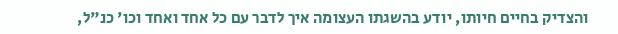והצדיק בחיים חיותו, יודע בהשגתו העצומה איך לדבר עם כל אחד ואחד וכו' כנ"ל,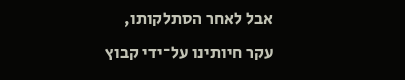אבל לאחר הסתלקותו, עקר חיותינו על־ידי קבוץ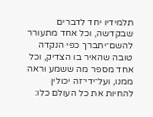תלמידיו יחד לדברים שבקדשה, וכל אחד מתעורר להשם־יתברך כפי הנקדה טובה שהאיר בו הצדיק, וכל אחד מספר מה ששמע וראה ממנו, ועל־ידי־זה יכולין להחיות את כל העולם כלו: